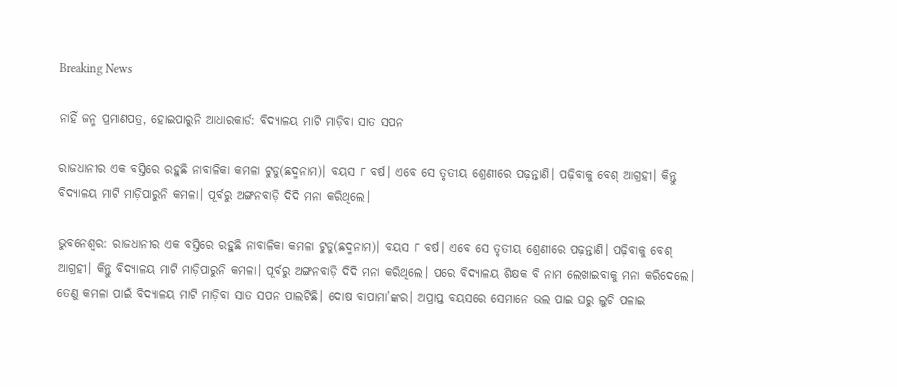Breaking News

ନାହିଁ ଜନ୍ମ ପ୍ରମାଣପତ୍ର, ହୋଇପାରୁନି ଆଧାରକାର୍ଡ: ବିଦ୍ୟାଳୟ ମାଟି ମାଡ଼ିବା ସାତ ସପନ

ରାଜଧାନୀର ଏକ ବସ୍ତିରେ ରହୁଛି ନାବାଳିକା କମଳା ଟୁଡୁ(ଛଦ୍ମନାମ)। ବୟସ ୮ ବର୍ଷ। ଏବେ ସେ ତୃତୀୟ ଶ୍ରେଣୀରେ ପଢ଼ନ୍ତାଣି। ପଢ଼ିବାକୁ ବେଶ୍ ଆଗ୍ରହୀ। କିନ୍ତୁ ବିଦ୍ୟାଳୟ ମାଟି ମାଡ଼ିପାରୁନି କମଳା। ପୂର୍ବରୁ ଅଙ୍ଗନବାଡ଼ି ଦିଦି ମନା କରିଥିଲେ।

ଭୁବନେଶ୍ୱର: ରାଜଧାନୀର ଏକ ବସ୍ତିରେ ରହୁଛି ନାବାଳିକା କମଳା ଟୁଡୁ(ଛଦ୍ମନାମ)। ବୟସ ୮ ବର୍ଷ। ଏବେ ସେ ତୃତୀୟ ଶ୍ରେଣୀରେ ପଢ଼ନ୍ତାଣି। ପଢ଼ିବାକୁ ବେଶ୍ ଆଗ୍ରହୀ। କିନ୍ତୁ ବିଦ୍ୟାଳୟ ମାଟି ମାଡ଼ିପାରୁନି କମଳା। ପୂର୍ବରୁ ଅଙ୍ଗନବାଡ଼ି ଦିଦି ମନା କରିଥିଲେ। ପରେ ବିଦ୍ୟାଳୟ ଶିକ୍ଷକ ବି ନାମ ଲେଖାଇବାକୁ ମନା କରିଦେଲେ। ତେଣୁ କମଳା ପାଇଁ ବିଦ୍ୟାଳୟ ମାଟି ମାଡ଼ିବା ସାତ ସପନ ପାଲଟିଛି। ଦୋଷ ବାପାମା’ଙ୍କର। ଅପ୍ରାପ୍ତ ବୟସ‌ରେ ସେମାନେ ଭଲ ପାଇ ଘରୁ ଲୁଚି ପଳାଇ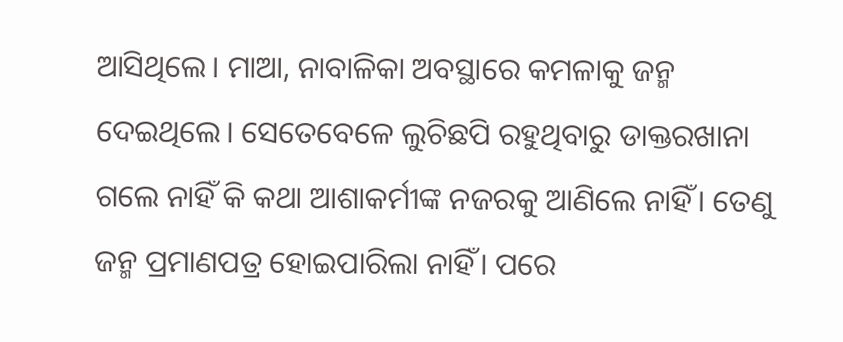ଆସିଥିଲେ। ମାଆ, ନାବାଳିକା ଅବସ୍ଥାରେ କମଳାକୁ ଜନ୍ମ ଦେଇଥିଲେ। ସେତେବେଳେ ଲୁଚିଛପି ରହୁଥିବାରୁ ଡାକ୍ତରଖାନା ଗଲେ ନାହିଁ କି କଥା ଆଶାକର୍ମୀଙ୍କ ନଜରକୁ ଆଣିଲେ ନାହିଁ। ତେଣୁ ଜନ୍ମ ପ୍ରମାଣପତ୍ର ହୋଇପାରିଲା ନାହିଁ। ପରେ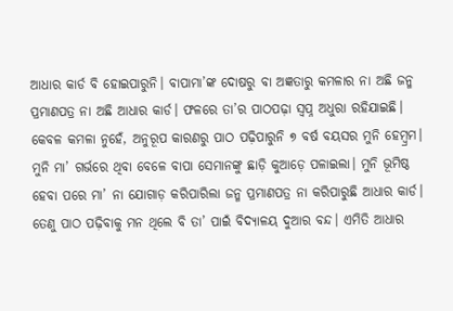ଆଧାର କାର୍ଡ ବି ହୋଇପାରୁନି। ବାପାମା’ଙ୍କ ଦୋଷରୁ ବା ଅଜ୍ଞତାରୁ କମଳାର ନା ଅଛି ଜନ୍ମ ପ୍ରମାଣପତ୍ର ନା ଅଛି ଆଧାର କାର୍ଡ। ଫଳ‌ରେ ତା’ର ପାଠପଢ଼ା ସ୍ବପ୍ନ ଅଧୁରା ରହିଯାଇଛି। କେବଳ କମଳା ନୁହେଁ, ଅନୁରୂପ କାରଣରୁ ପାଠ ପଢ଼ିପାରୁନି ୭ ବର୍ଷ ବୟସର ମୁନି ହେମ୍ବ୍ରମ। ମୁନି ମା’ ଗର୍ଭରେ ଥିବା ବେଳେ ବାପା ସେମାନଙ୍କୁ ଛାଡ଼ି କୁଆଡ଼େ ପଳାଇଲା। ମୁନି ଭୂମିଷ୍ଠ ହେବା ପରେ ମା’ ନା ଯୋଗାଡ଼ କରିପାରିଲା ଜନ୍ମ ପ୍ରମାଣପତ୍ର ନା କରିପାରୁଛି ଆଧାର କାର୍ଡ। ତେଣୁ ପାଠ ପଢ଼ିବାକୁ ମନ ଥିଲେ ବି ତା’ ପାଇଁ ବିଦ୍ୟାଳୟ ଦୁଆର ବନ୍ଦ। ଏମିତି ଆଧାର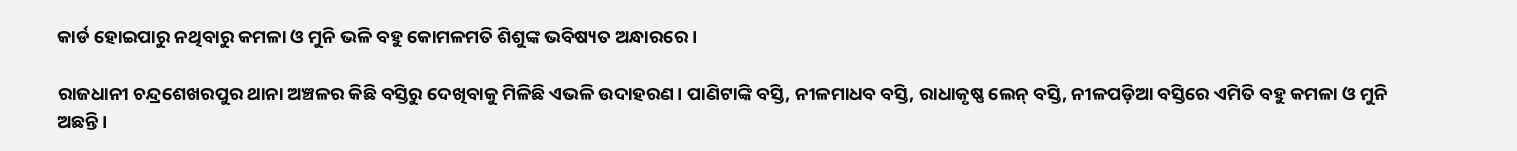କାର୍ଡ ହୋଇପାରୁ ନଥିବାରୁ କମଳା ଓ ମୁନି ଭଳି ବହୁ କୋମଳମତି ଶିଶୁଙ୍କ ଭବିଷ୍ୟତ ଅନ୍ଧାରରେ।

ରାଜଧାନୀ ଚନ୍ଦ୍ରଶେଖରପୁର ଥାନା ଅଞ୍ଚଳର କିଛି ବସ୍ତିରୁ ଦେଖିବାକୁ ମିଳିଛି ଏଭଳି ଉଦାହରଣ। ପାଣିଟାଙ୍କି ବସ୍ତି, ନୀଳମାଧବ ବସ୍ତି, ରାଧାକୃଷ୍ଣ ଲେନ୍‌ ବସ୍ତି, ନୀଳପଡ଼ିଆ ବସ୍ତିରେ ଏମିତି ବହୁ କମଳା ଓ ମୁନି ଅଛନ୍ତି।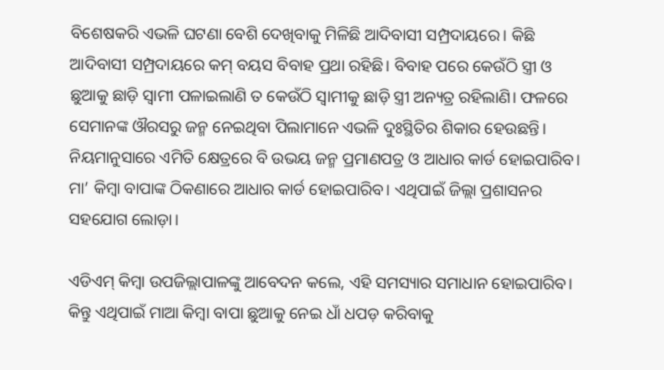ବିଶେଷକରି ଏଭଳି ଘଟଣା ବେଶି ଦେଖିବାକୁ ମିଳିଛି ଆଦିବାସୀ ସମ୍ପ୍ରଦାୟରେ। କିଛି ଆଦିବାସୀ ସମ୍ପ୍ରଦାୟରେ କମ୍‌ ବୟସ ବିବାହ ପ୍ରଥା ରହିଛି। ବିବାହ ପରେ କେଉଁଠି ସ୍ତ୍ରୀ ଓ ଛୁଆକୁ ଛାଡ଼ି ସ୍ବାମୀ ପଳାଇଲାଣି ତ କେଉଁଠି ସ୍ବାମୀକୁ ଛାଡ଼ି ସ୍ତ୍ରୀ ଅନ୍ୟତ୍ର ରହିଲାଣି। ଫଳରେ ସେମାନଙ୍କ ଔରସରୁ ଜନ୍ମ ନେଇଥିବା ପିଲାମାନେ ଏଭଳି ଦୁଃସ୍ଥିତିର ଶିକାର ହେଉଛନ୍ତି। ନିୟମାନୁସାରେ ଏମିତି କ୍ଷେତ୍ରରେ ବି ଉଭୟ ଜନ୍ମ ପ୍ରମାଣପତ୍ର ଓ ଆଧାର କାର୍ଡ ହୋଇପାରିବ। ମା’ କିମ୍ବା ବାପାଙ୍କ ଠିକଣାରେ ଆଧାର କାର୍ଡ ହୋଇପାରିବ। ଏଥିପାଇଁ ଜିଲ୍ଲା ପ୍ରଶାସନର ସହଯୋଗ ଲୋଡ଼ା।

ଏଡିଏମ୍‌ କିମ୍ବା ଉପଜିଲ୍ଲାପାଳଙ୍କୁ ଆବେଦନ କଲେ, ଏହି ସମସ୍ୟାର ସମାଧାନ ହୋଇପାରିବ। କିନ୍ତୁ ଏଥିପାଇଁ ମାଆ କିମ୍ବା ବାପା ଛୁଆକୁ ନେଇ ଧାଁ ଧପଡ଼ କରିବାକୁ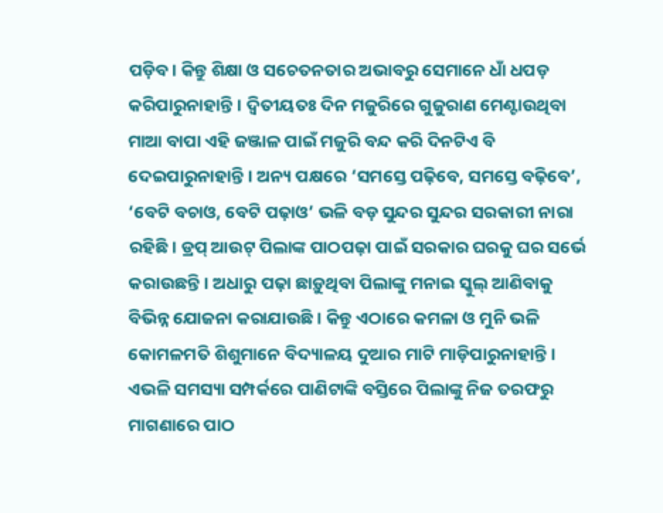ପଡ଼ିବ। କିନ୍ତୁ ଶିକ୍ଷା ଓ ସଚେତନତାର ଅଭାବରୁ ସେମାନେ ଧାଁ ଧପଡ଼ କରିପାରୁନାହାନ୍ତି। ଦ୍ବିତୀୟତଃ ଦିନ ମଜୁରିରେ ଗୁଜୁରାଣ ମେଣ୍ଟାଉଥିବା ମାଆ ବାପା ଏହି ଜଞ୍ଜାଳ ପାଇଁ ମଜୁରି ବନ୍ଦ କରି ଦିନଟିଏ ବି ଦେଇପାରୁନାହାନ୍ତି। ଅନ୍ୟ ପକ୍ଷରେ ‘ସମସ୍ତେ ପଢ଼ିବେ, ସମସ୍ତେ ବଢ଼ିବେ’,  ‘ବେଟି ବଚାଓ, ବେଟି ପଢ଼ାଓ’ ଭଳି ବଡ଼ ସୁନ୍ଦର ସୁନ୍ଦର ସରକାରୀ ନାରା ରହିଛି। ଡ୍ରପ୍‌ ଆଉଟ୍‌ ପିଲାଙ୍କ ପାଠପଢ଼ା ପାଇଁ ସରକାର ଘରକୁ ଘର ସର୍ଭେ କରାଉଛନ୍ତି। ଅଧାରୁ ପଢ଼ା ଛାଡ଼ୁଥିବା ପିଲାଙ୍କୁ ମନାଇ ସ୍କୁଲ୍‌ ଆଣିବାକୁ ବିଭିନ୍ନ ଯୋଜନା କରାଯାଉଛି। କିନ୍ତୁ ଏଠାରେ କମଳା ଓ ମୁନି ଭଳି କୋମଳମତି ଶିଶୁମାନେ ବିଦ୍ୟାଳୟ ଦୁଆର ମାଟି ମାଡ଼ିପାରୁନାହାନ୍ତି। ଏଭଳି ସମସ୍ୟା ସମ୍ପର୍କରେ ପାଣିଟାଙ୍କି ବସ୍ତିରେ ପିଲାଙ୍କୁ ନିଜ ତରଫରୁ ମାଗଣାରେ ପାଠ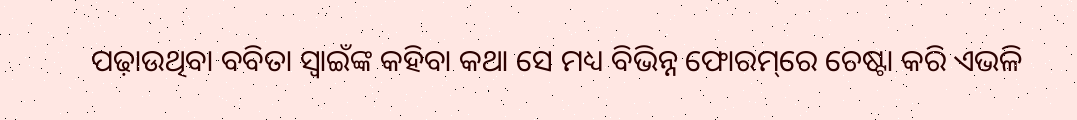ପଢ଼ାଉଥିବା ବବିତା ସ୍ୱାଇଁଙ୍କ କହିବା କଥା ସେ ମଧ୍ୟ ବିଭିନ୍ନ ଫୋରମ୍‌ରେ ଚେଷ୍ଟା କରି ଏଭଳି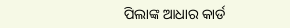ପିଲାଙ୍କ ଆଧାର କାର୍ଡ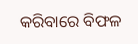କରିବାରେ ବିଫଳ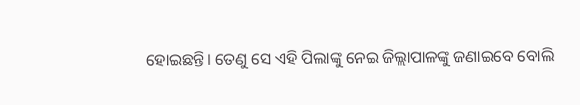ହୋଇଛନ୍ତି। ତେଣୁ ସେ ଏହି ପିଲାଙ୍କୁ ନେଇ ଜିଲ୍ଲାପାଳଙ୍କୁ ଜଣାଇବେ ବୋଲି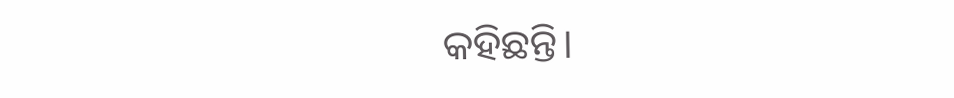କହିଛନ୍ତି।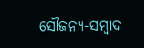ସୌଜନ୍ୟ-ସମ୍ୱାଦ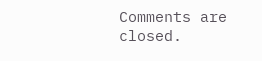Comments are closed.